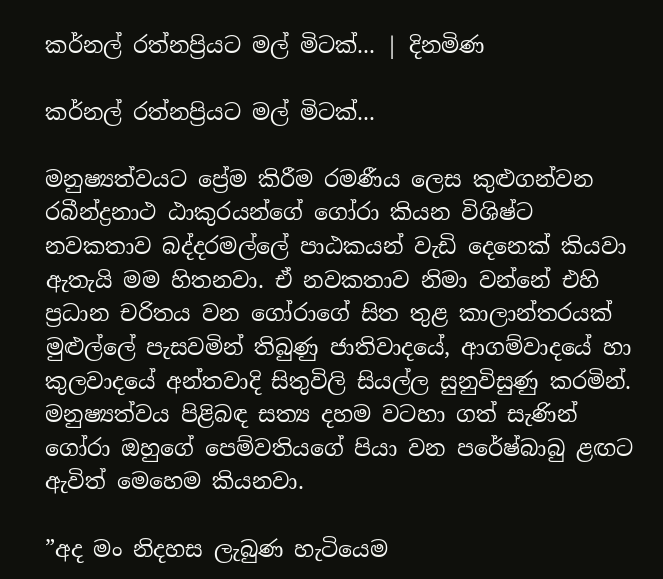කර්නල් රත්නප්‍රියට මල් මිටක්... | දිනමිණ

කර්නල් රත්නප්‍රියට මල් මිටක්...

මනුෂ්‍යත්වයට ප්‍රේම කිරීම රමණීය ලෙස කුළුගන්වන රබීන්ද්‍රනාථ ඨාකුරයන්ගේ ගෝරා කියන විශිෂ්ට නවකතාව බද්දරමල්ලේ පාඨකයන් වැඩි දෙනෙක් කියවා ඇතැයි මම හිතනවා. ඒ නවකතාව නිමා වන්නේ එහි ප්‍රධාන චරිතය වන ගෝරාගේ සිත තුළ කාලාන්තරයක් මුළුල්ලේ පැසවමින් තිබුණු ජාතිවාදයේ, ආගම්වාදයේ හා කුලවාදයේ අන්තවාදි සිතුවිලි සියල්ල සුනුවිසුණු කරමින්. මනුෂ්‍යත්වය පිළිබඳ සත්‍ය දහම වටහා ගත් සැණින් ගෝරා ඔහුගේ පෙම්වතියගේ පියා වන පරේෂ්බාබු ළඟට ඇවිත් මෙහෙම කියනවා.

”අද මං නිදහස ලැබුණ හැටියෙම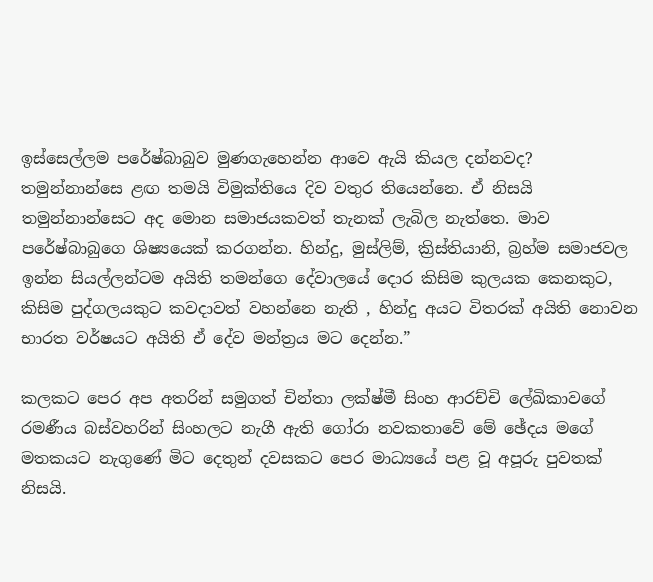ඉස්සෙල්ලම පරේෂ්බාබුව මුණගැහෙන්න ආවෙ ඇයි කියල දන්නවද? තමුන්නාන්සෙ ළඟ තමයි විමුක්තියෙ දිව වතුර තියෙන්නෙ. ඒ නිසයි තමුන්නාන්සෙට අද මොන සමාජයකවත් තැනක් ලැබිල නැත්තෙ. මාව පරේෂ්බාබුගෙ ශිෂ්‍යයෙක් කරගන්න. හින්දු, මුස්ලිම්, ක්‍රිස්තියානි, බ්‍රහ්ම සමාජවල ඉන්න සියල්ලන්ටම අයිති තමන්ගෙ දේවාලයේ දොර කිසිම කුලයක කෙනකුට, කිසිම පුද්ගලයකුට කවදාවත් වහන්නෙ නැති , හින්දු අයට විතරක් අයිති නොවන භාරත වර්ෂයට අයිති ඒ දේව මන්ත්‍රය මට දෙන්න.”

කලකට පෙර අප අතරින් සමුගත් චින්තා ලක්ෂ්මී සිංහ ආරච්චි ලේඛිකාවගේ රමණීය බස්වහරින් සිංහලට නැගී ඇති ගෝරා නවකතාවේ මේ ඡේදය මගේ මතකයට නැගුණේ මිට දෙතුන් දවසකට පෙර මාධ්‍යයේ පළ වූ අපූරු පුවතක් නිසයි.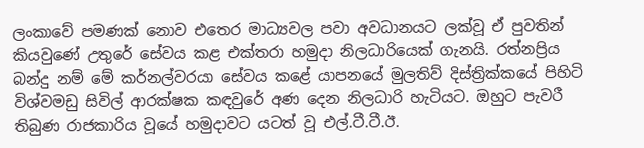ලංකාවේ පමණක් නොව එතෙර මාධ්‍යවල පවා අවධානයට ලක්වූ ඒ පුවතින් කියවුණේ උතුරේ සේවය කළ එක්තරා හමුදා නිලධාරියෙක් ගැනයි. රත්නප්‍රිය බන්දු නම් මේ කර්නල්වරයා සේවය කළේ යාපනයේ මුලතිව් දිස්ත්‍රික්කයේ පිහිටි විශ්වමඩු සිවිල් ආරක්ෂක කඳවුරේ අණ දෙන නිලධාරි හැටියට. ඔහුට පැවරී තිබුණ රාජකාරිය වූයේ හමුදාවට යටත් වූ එල්.ටී.ටී.ඊ.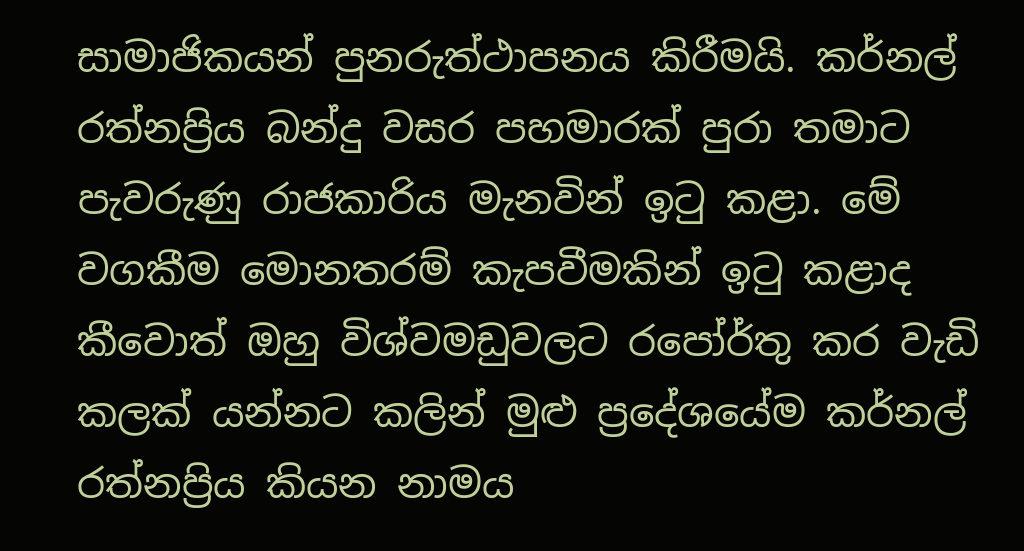සාමාජිකයන් පුනරුත්ථාපනය කිරීමයි. කර්නල් රත්නප්‍රිය බන්දු වසර පහමාරක් පුරා තමාට පැවරුණු රාජකාරිය මැනවින් ඉටු කළා. මේ වගකීම මොනතරම් කැපවීමකින් ඉටු කළාද කීවොත් ඔහු විශ්වමඩුවලට රපෝර්තු කර වැඩි කලක් යන්නට කලින් මුළු ප්‍රදේශයේම කර්නල් රත්නප්‍රිය කියන නාමය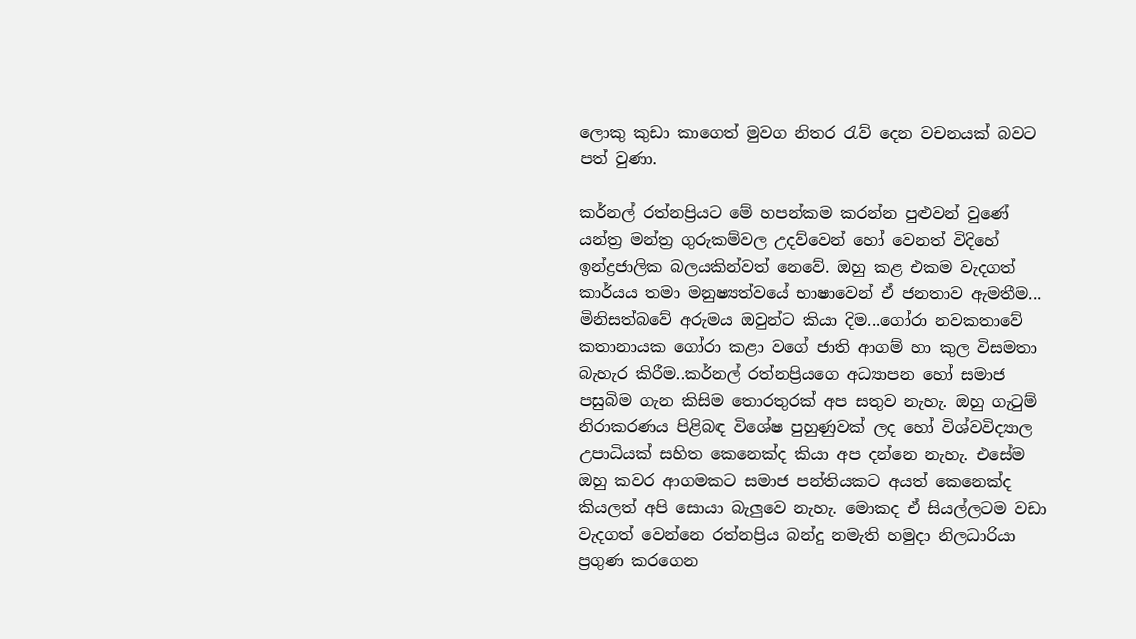ලොකු කුඩා කාගෙත් මුවග නිතර රැව් දෙන වචනයක් බවට පත් වුණා.

කර්නල් රත්නප්‍රියට මේ හපන්කම කරන්න පුළුවන් වුණේ යන්ත්‍ර මන්ත්‍ර ගුරුකම්වල උදව්වෙන් හෝ වෙනත් විදිහේ ඉන්ද්‍රජාලික බලයකින්වත් නෙවේ. ඔහු කළ එකම වැදගත් කාර්යය තමා මනුෂ්‍යත්වයේ භාෂාවෙන් ඒ ජනතාව ඇමතීම... මිනිසත්බවේ අරුමය ඔවුන්ට කියා දිම...ගෝරා නවකතාවේ කතානායක ගෝරා කළා වගේ ජාති ආගම් හා කුල විසමතා බැහැර කිරීම..කර්නල් රත්නප්‍රියගෙ අධ්‍යාපන හෝ සමාජ පසුබිම ගැන කිසිම තොරතුරක් අප සතුව නැහැ. ඔහු ගැටුම් නිරාකරණය පිළිබඳ විශේෂ පුහුණුවක් ලද හෝ විශ්වවිද්‍යාල උපාධියක් සහිත කෙනෙක්ද කියා අප දන්නෙ නැහැ. එසේම ඔහු කවර ආගමකට සමාජ පන්තියකට අයත් කෙනෙක්ද කියලත් අපි සොයා බැලුවෙ නැහැ. මොකද ඒ සියල්ලටම වඩා වැදගත් වෙන්නෙ රත්නප්‍රිය බන්දු නමැති හමුදා නිලධාරියා ප්‍රගුණ කරගෙන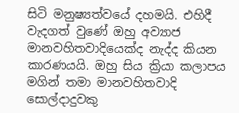සිටි මනුෂ්‍යත්වයේ දහමයි. එහිදී වැදගත් වුණේ ඔහු අව්‍යාජ මානවහිතවාදියෙක්ද නැද්ද කියන කාරණයයි. ඔහු සිය ක්‍රියා කලාපය මගින් තමා මානවහිතවාදි සොල්දාදුවකු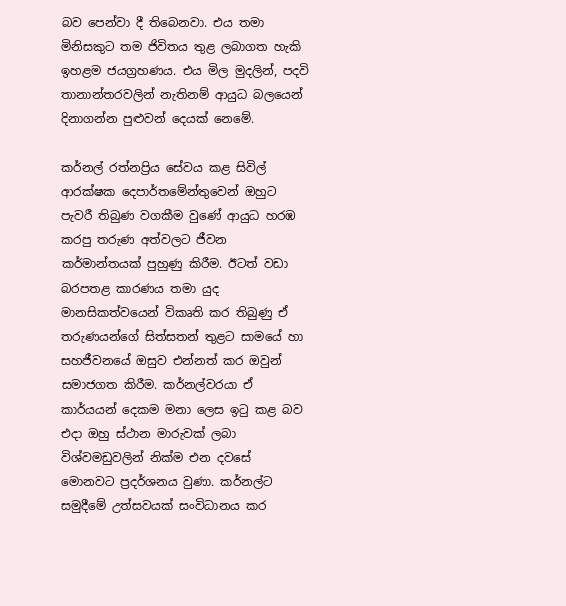බව පෙන්වා දී තිබෙනවා. එය තමා මිනිසකුට තම ජිවිතය තුළ ලබාගත හැකි ඉහළම ජයග්‍රහණය. එය මිල මුදලින්, පදවි තානාන්තරවලින් නැතිනම් ආයුධ බලයෙන් දිනාගන්න පුළුවන් දෙයක් නෙමේ.

කර්නල් රත්නප්‍රිය සේවය කළ සිවිල් ආරක්ෂක දෙපාර්තමේන්තුවෙන් ඔහුට පැවරී තිබුණ වගකීම වුණේ ආයුධ හරඹ කරපු තරුණ අත්වලට ජීවන කර්මාන්තයක් පුහුණු කිරීම. ඊටත් වඩා බරපතළ කාරණය තමා යුද මානසිකත්වයෙන් විකෘති කර තිබුණු ඒ තරුණයන්ගේ සිත්සතන් තුළට සාමයේ හා සහජීවනයේ ඔසුව එන්නත් කර ඔවුන් සමාජගත කිරීම. කර්නල්වරයා ඒ කාර්යයන් දෙකම මනා ලෙස ඉටු කළ බව එදා ඔහු ස්ථාන මාරුවක් ලබා විශ්වමඩුවලින් නික්ම එන දවසේ මොනවට ප්‍රදර්ශනය වුණා. කර්නල්ට සමුදීමේ උත්සවයක් සංවිධානය කර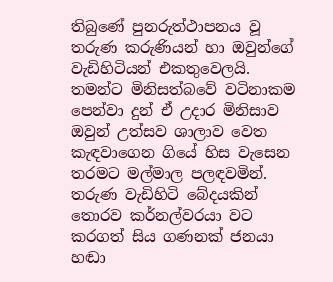තිබුණේ පුනරුත්ථාපනය වූ තරුණ කරුණියන් හා ඔවුන්ගේ වැඩිහිටියන් එකතුවෙලයි. තමන්ට මිනිසත්බවේ වටිනාකම පෙන්වා දුන් ඒ උදාර මිනිසාව ඔවුන් උත්සව ශාලාව වෙත කැඳවාගෙන ගියේ හිස වැසෙන තරමට මල්මාල පලඳවමින්. තරුණ වැඩිහිටි බේදයකින් තොරව කර්නල්වරයා වට කරගත් සිය ගණනක් ජනයා හඬා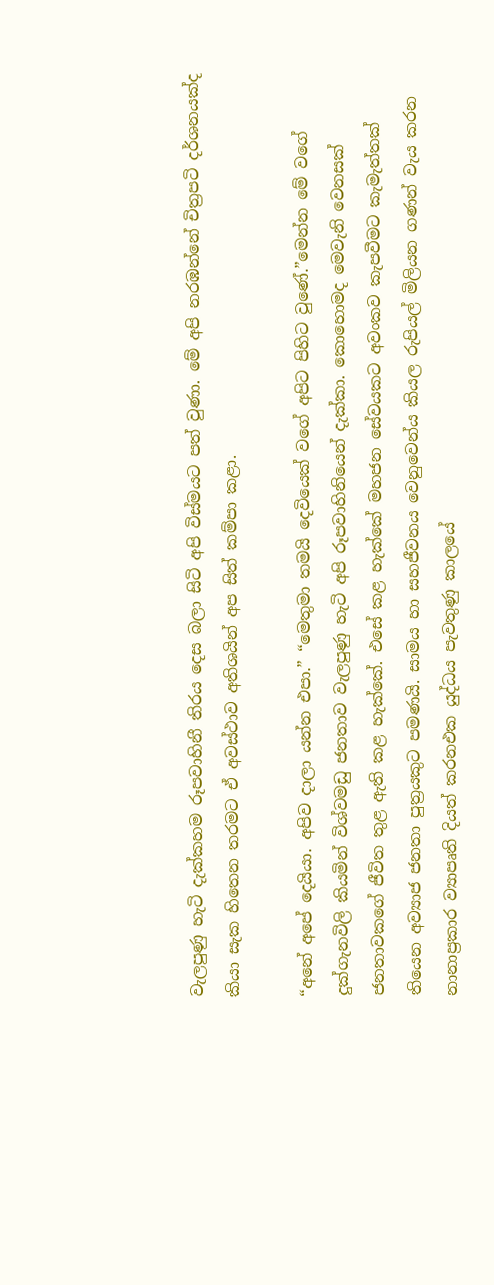වැලපුණු හැටි දැක්කහම රූපවාහිනී තිරය දෙස බලා සිටි අපි විස්මයට පත් වුණා. මේ අපි නරඹන්නේ චිත්‍රපටි දර්ශනයක්ද කියා සැක හිතෙන තරමට ඒ අවස්ථාව අතිශයින් අප සිත් කම්පා කළා.

“අනේ අපේ දෙයියා. අපිව දාලා යන්න එපා.” “මෙතුමා තමයි දෙවියෙක් වගේ අපිට පිහිට වුණේ.”මෙන්න මේ වගේ දුක්ගැනවිලි කියමින් විශ්වමඩු ජනතාව වැලපුණු හැටි අපි රූපවාහිනියෙන් දැක්කා. කොහොමද මෙවැනි වෙනසක් ජනතාවකගේ ජීවිත තුළ ඇති කළ හැක්කේ. එසේ කළ හැක්කේ මහජන සේවයකට අවංකව කැපවීමට කැමැත්තක් තියෙන අව්‍යාජ ජනතා පුත්‍රයකුට පමණයි. සාමය හා සහජීවනය වෙනුවෙන්ය කියල රුපියල් මිලියන ගණන් වැය කරන නානාප්‍රකාර ව්‍යාපෘති දියත් කරනඑක යුද්ධය පැවතුණු කාලයේ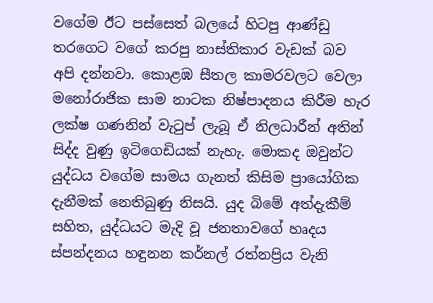වගේම ඊට පස්සෙත් බලයේ හිටපු ආණ්ඩු තරගෙට වගේ කරපු නාස්තිකාර වැඩක් බව අපි දන්නවා. කොළඹ සීතල කාමරවලට වෙලා මනෝරාජික සාම නාටක නිෂ්පාදනය කිරීම හැර ලක්ෂ ගණනින් වැටුප් ලැබූ ඒ නිලධාරීන් අතින් සිද්ද වුණු ඉටිගෙඩියක් නැහැ. මොකද ඔවුන්ට යුද්ධය වගේම සාමය ගැනත් කිසිම ප්‍රායෝගික දැනීමක් නෙතිබුණු නිසයි. යුද බිමේ අත්දැකීම් සහිත, යුද්ධයට මැදි වූ ජනතාවගේ හෘදය ස්පන්දනය හඳුනන කර්නල් රත්නප්‍රිය වැනි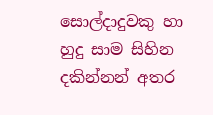සොල්දාදුවකු හා හුදු සාම සිහින දකින්නන් අතර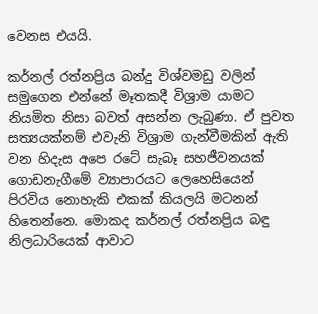වෙනස එයයි.

කර්නල් රත්නප්‍රිය බන්දු විශ්වමඩු වලින් සමුගෙන එන්නේ මෑතකදී විශ්‍රාම යාමට නියමිත නිසා බවත් අසන්න ලැබුණා. ඒ පුවත සත්‍යයක්නම් එවැනි විශ්‍රාම ගැන්වීමකින් ඇති වන හිදැස අපෙ රටේ සැබෑ සහජීවනයක් ගොඩනැගීමේ ව්‍යාපාරයට ලෙහෙසියෙන් පිරවිය නොහැකි එකක් කියලයි මටනන් හිතෙන්නෙ. මොකද කර්නල් රත්නප්‍රිය බඳු නිලධාරියෙක් ආවාට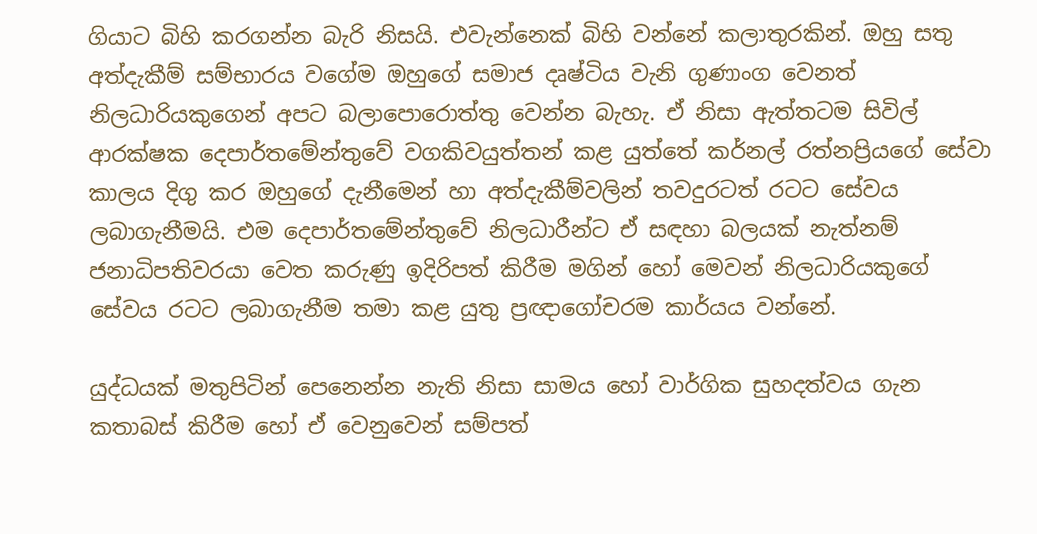ගියාට බිහි කරගන්න බැරි නිසයි. එවැන්නෙක් බිහි වන්නේ කලාතුරකින්. ඔහු සතු අත්දැකීම් සම්භාරය වගේම ඔහුගේ සමාජ දෘෂ්ටිය වැනි ගුණාංග වෙනත් නිලධාරියකුගෙන් අපට බලාපොරොත්තු වෙන්න බැහැ. ඒ නිසා ඇත්තටම සිවිල් ආරක්ෂක දෙපාර්තමේන්තුවේ වගකිවයුත්තන් කළ යුත්තේ කර්නල් රත්නප්‍රියගේ සේවා කාලය දිගු කර ඔහුගේ දැනීමෙන් හා අත්දැකීම්වලින් තවදුරටත් රටට සේවය ලබාගැනීමයි. එම දෙපාර්තමේන්තුවේ නිලධාරීන්ට ඒ සඳහා බලයක් නැත්නම් ජනාධිපතිවරයා වෙත කරුණු ඉදිරිපත් කිරීම මගින් හෝ මෙවන් නිලධාරියකුගේ සේවය රටට ලබාගැනීම තමා කළ යුතු ප්‍රඥාගෝචරම කාර්යය වන්නේ.

යුද්ධයක් මතුපිටින් පෙනෙන්න නැති නිසා සාමය හෝ වාර්ගික සුහදත්වය ගැන කතාබස් කිරීම හෝ ඒ වෙනුවෙන් සම්පත්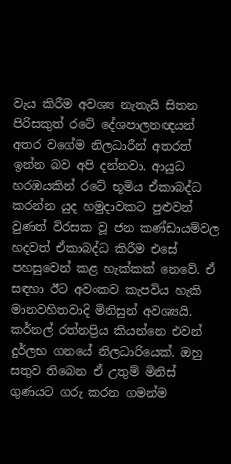වැය කිරීම අවශ්‍ය නැතැයි සිතන පිරිසකුත් රටේ දේශපාලනඥයන් අතර වගේම නිලධාරීන් අතරත් ඉන්න බව අපි දන්නවා. ආයුධ හරඹයකින් රටේ භූමිය ඒකාබද්ධ කරන්න යුද හමුදාවකට පුළුවන් වුණත් විරසක වූ ජන කණ්ඩායම්වල හදවත් ඒකාබද්ධ කිරීම එසේ පහසුවෙන් කළ හැක්කක් නෙවේ. ඒ සඳහා ඊට අවංකව කැපවිය හැකි මානවහිතවාදි මිනිසුන් අවශ්‍යයි. කර්නල් රත්නප්‍රිය කියන්නෙ එවන් දුර්ලභ ගනයේ නිලධාරියෙක්. ඔහු සතුව තිබෙන ඒ උතුම් මිනිස් ගුණයට ගරු කරන ගමන්ම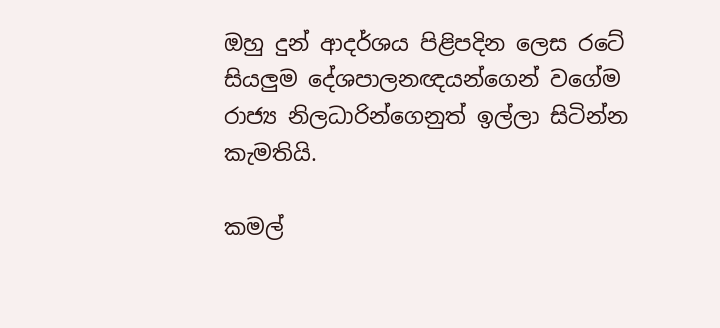ඔහු දුන් ආදර්ශය පිළිපදින ලෙස රටේ සියලුම දේශපාලනඥයන්ගෙන් වගේම රාජ්‍ය නිලධාරින්ගෙනුත් ඉල්ලා සිටින්න කැමතියි.

කමල්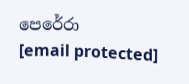පෙරේරා
[email protected]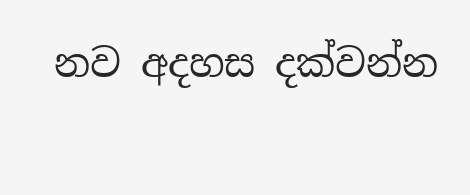නව අදහස දක්වන්න